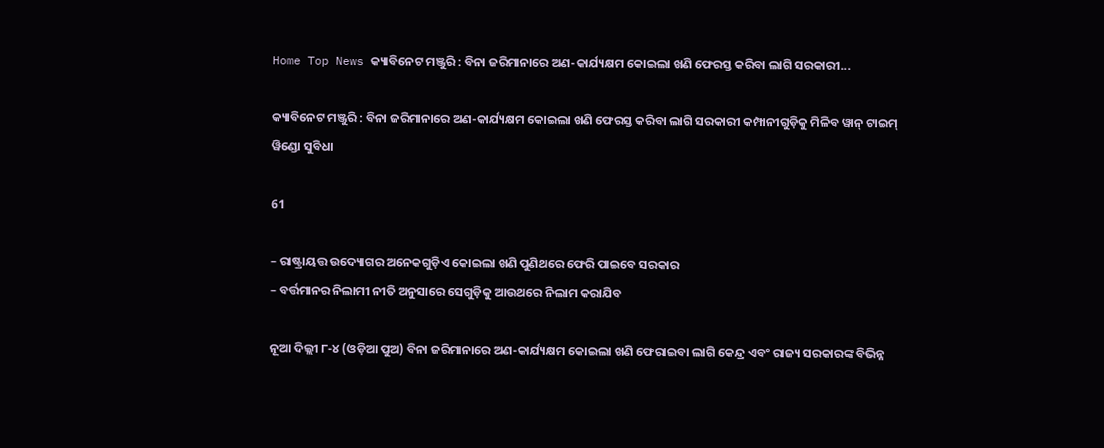Home Top News କ୍ୟାବିନେଟ ମଞ୍ଜୁରି : ବିନା ଜରିମାନାରେ ଅଣ-କାର୍ଯ୍ୟକ୍ଷମ କୋଇଲା ଖଣି ଫେରସ୍ତ କରିବା ଲାଗି ସରକାରୀ...

କ୍ୟାବିନେଟ ମଞ୍ଜୁରି : ବିନା ଜରିମାନାରେ ଅଣ-କାର୍ଯ୍ୟକ୍ଷମ କୋଇଲା ଖଣି ଫେରସ୍ତ କରିବା ଲାଗି ସରକାରୀ କମ୍ପାନୀଗୁଡ଼ିକୁ ମିଳିବ ୱାନ୍ ଟାଇମ୍ ୱିଣ୍ଡୋ ସୁବିଧା

61

– ରାଷ୍ଟ୍ରାୟତ୍ତ ଉଦ୍ୟୋଗର ଅନେକଗୁଡ଼ିଏ କୋଇଲା ଖଣି ପୁଣିଥରେ ଫେରି ପାଇବେ ସରକାର
– ବର୍ତ୍ତମାନର ନିଲାମୀ ନୀତି ଅନୁସାରେ ସେଗୁଡ଼ିକୁ ଆଉଥରେ ନିଲାମ କରାଯିବ

ନୂଆ ଦିଲ୍ଲୀ ୮-୪ (ଓଡ଼ିଆ ପୁଅ) ବିନା ଜରିମାନାରେ ଅଣ-କାର୍ଯ୍ୟକ୍ଷମ କୋଇଲା ଖଣି ଫେରାଇବା ଲାଗି କେନ୍ଦ୍ର ଏବଂ ରାଜ୍ୟ ସରକାରଙ୍କ ବିଭିନ୍ନ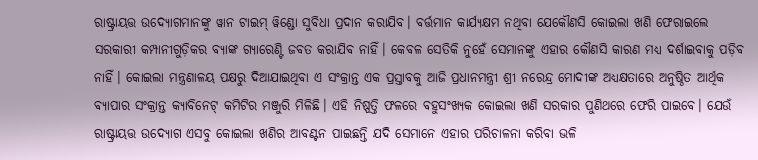ରାଷ୍ଟ୍ରାୟତ୍ତ ଉଦ୍ୟୋଗମାନଙ୍କୁ ୱାନ ଟାଇମ୍‌ ୱିଣ୍ଡୋ ସୁବିଧା ପ୍ରଦାନ କରାଯିବ। ବର୍ତ୍ତମାନ କାର୍ଯ୍ୟକ୍ଷମ ନଥିବା ଯେକୌଣସି କୋଇଲା ଖଣି ଫେରାଇଲେ ସରକାରୀ କମ୍ପାନୀଗୁଡ଼ିକର ବ୍ୟାଙ୍କ ଗ୍ୟାରେଣ୍ଟି ଜବତ କରାଯିବ ନାହିଁ। କେବଳ ସେତିକି ନୁହେଁ ସେମାନଙ୍କୁ ଏହାର କୌଣସି କାରଣ ମଧ୍ୟ ଦର୍ଶାଇବାକୁ ପଡ଼ିବ ନାହିଁ। କୋଇଲା ମନ୍ତ୍ରଣାଳୟ ପକ୍ଷରୁ ଦିଆଯାଇଥିବା ଏ ସଂକ୍ରାନ୍ତ ଏକ ପ୍ରସ୍ତାବକୁ ଆଜି ପ୍ରଧାନମନ୍ତ୍ରୀ ଶ୍ରୀ ନରେନ୍ଦ୍ର ମୋଦୀଙ୍କ ଅଧ୍ୟକ୍ଷତାରେ ଅନୁଷ୍ଠିତ ଆର୍ଥିକ ବ୍ୟାପାର ସଂକ୍ରାନ୍ତ କ୍ୟାବିନେଟ୍‌ କମିଟିର ମଞ୍ଜୁରି ମିଳିଛି। ଏହି ନିଷ୍ପତ୍ତି ଫଳରେ ବହୁସଂଖ୍ୟକ କୋଇଲା ଖଣି ସରକାର ପୁଣିଥରେ ଫେରି ପାଇବେ। ଯେଉଁ ରାଷ୍ଟ୍ରାୟତ୍ତ ଉଦ୍ୟୋଗ ଏସବୁ କୋଇଲା ଖଣିର ଆବଣ୍ଟନ ପାଇଛନ୍ତି ଯଦି ସେମାନେ ଏହାର ପରିଚାଳନା କରିବା ଭଳି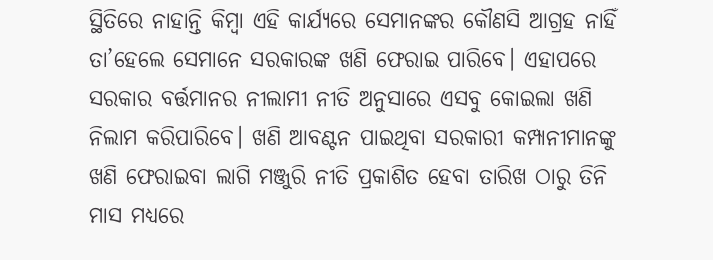ସ୍ଥିତିରେ ନାହାନ୍ତି କିମ୍ବା ଏହି କାର୍ଯ୍ୟରେ ସେମାନଙ୍କର କୌଣସି ଆଗ୍ରହ ନାହିଁ ତା’ହେଲେ ସେମାନେ ସରକାରଙ୍କ ଖଣି ଫେରାଇ ପାରିବେ। ଏହାପରେ ସରକାର ବର୍ତ୍ତମାନର ନୀଲାମୀ ନୀତି ଅନୁସାରେ ଏସବୁ କୋଇଲା ଖଣି ନିଲାମ କରିପାରିବେ। ଖଣି ଆବଣ୍ଟନ ପାଇଥିବା ସରକାରୀ କମ୍ପାନୀମାନଙ୍କୁ ଖଣି ଫେରାଇବା ଲାଗି ମଞ୍ଜୁରି ନୀତି ପ୍ରକାଶିତ ହେବା ତାରିଖ ଠାରୁ ତିନି ମାସ ମଧ୍ୟରେ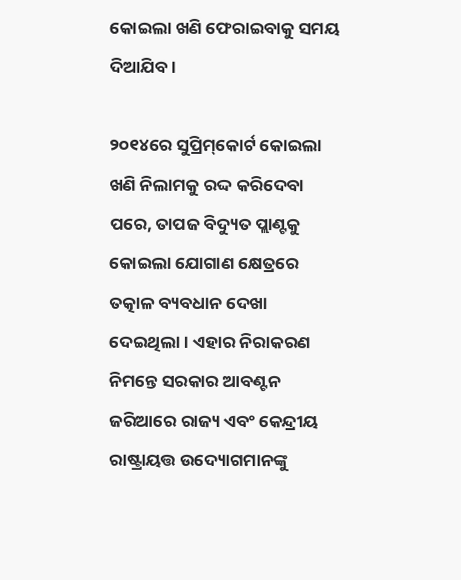କୋଇଲା ଖଣି ଫେରାଇବାକୁ ସମୟ ଦିଆଯିବ।

୨୦୧୪ରେ ସୁପ୍ରିମ୍‌କୋର୍ଟ କୋଇଲା ଖଣି ନିଲାମକୁ ରଦ୍ଦ କରିଦେବା ପରେ, ତାପଜ ବିଦ୍ୟୁତ ପ୍ଲାଣ୍ଟକୁ କୋଇଲା ଯୋଗାଣ କ୍ଷେତ୍ରରେ ତତ୍କାଳ ବ୍ୟବଧାନ ଦେଖା ଦେଇଥିଲା। ଏହାର ନିରାକରଣ ନିମନ୍ତେ ସରକାର ଆବଣ୍ଟନ ଜରିଆରେ ରାଜ୍ୟ ଏବଂ କେନ୍ଦ୍ରୀୟ ରାଷ୍ଟ୍ରାୟତ୍ତ ଉଦ୍ୟୋଗମାନଙ୍କୁ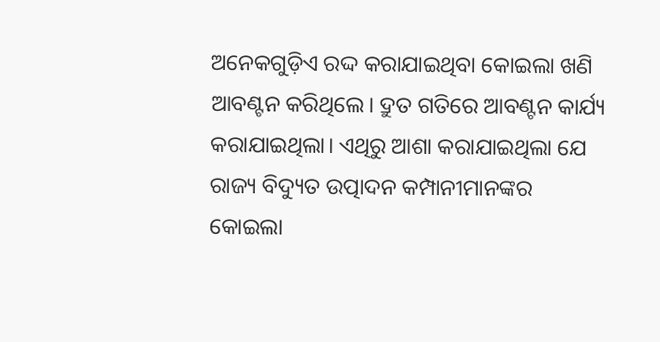ଅନେକଗୁଡ଼ିଏ ରଦ୍ଦ କରାଯାଇଥିବା କୋଇଲା ଖଣି ଆବଣ୍ଟନ କରିଥିଲେ। ଦ୍ରୁତ ଗତିରେ ଆବଣ୍ଟନ କାର୍ଯ୍ୟ କରାଯାଇଥିଲା। ଏଥିରୁ ଆଶା କରାଯାଇଥିଲା ଯେ ରାଜ୍ୟ ବିଦ୍ୟୁତ ଉତ୍ପାଦନ କମ୍ପାନୀମାନଙ୍କର କୋଇଲା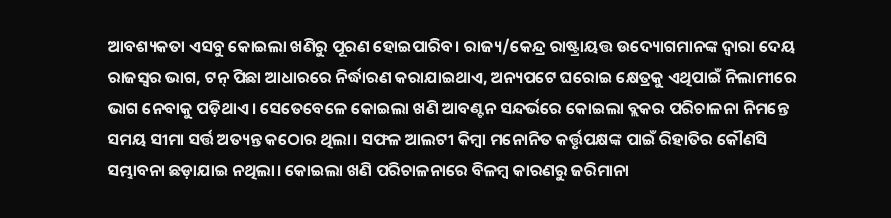ଆବଶ୍ୟକତା ଏସବୁ କୋଇଲା ଖଣିରୁ ପୂରଣ ହୋଇପାରିବ। ରାଜ୍ୟ/କେନ୍ଦ୍ର ରାଷ୍ଟ୍ରାୟତ୍ତ ଉଦ୍ୟୋଗମାନଙ୍କ ଦ୍ବାରା ଦେୟ ରାଜସ୍ବର ଭାଗ, ଟନ୍‌ ପିଛା ଆଧାରରେ ନିର୍ଦ୍ଧାରଣ କରାଯାଇଥାଏ, ଅନ୍ୟପଟେ ଘରୋଇ କ୍ଷେତ୍ରକୁ ଏଥିପାଇଁ ନିଲାମୀରେ ଭାଗ ନେବାକୁ ପଡ଼ିଥାଏ। ସେତେବେଳେ କୋଇଲା ଖଣି ଆବଣ୍ଟନ ସନ୍ଦର୍ଭରେ କୋଇଲା ବ୍ଲକର ପରିଚାଳନା ନିମନ୍ତେ ସମୟ ସୀମା ସର୍ତ୍ତ ଅତ୍ୟନ୍ତ କଠୋର ଥିଲା। ସଫଳ ଆଲଟୀ କିମ୍ବା ମନୋନିତ କର୍ତ୍ତୃପକ୍ଷଙ୍କ ପାଇଁ ରିହାତିର କୌଣସି ସମ୍ଭାବନା ଛଡ଼ାଯାଇ ନଥିଲା। କୋଇଲା ଖଣି ପରିଚାଳନାରେ ବିଳମ୍ବ କାରଣରୁ ଜରିମାନା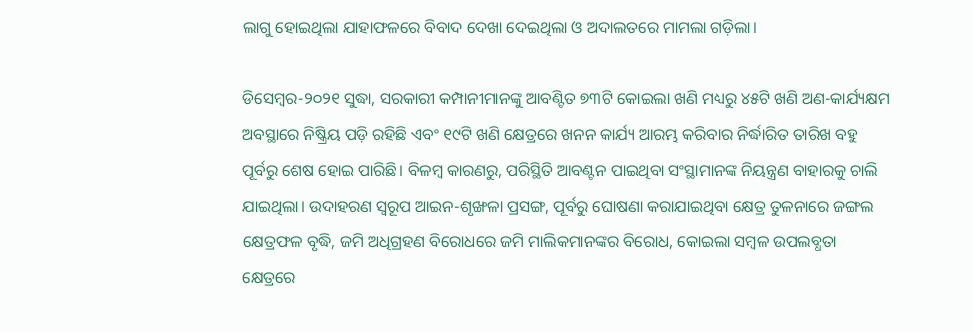ଲାଗୁ ହୋଇଥିଲା ଯାହାଫଳରେ ବିବାଦ ଦେଖା ଦେଇଥିଲା ଓ ଅଦାଲତରେ ମାମଲା ଗଡ଼ିଲା।

ଡିସେମ୍ବର-୨୦୨୧ ସୁଦ୍ଧା, ସରକାରୀ କମ୍ପାନୀମାନଙ୍କୁ ଆବଣ୍ଟିତ ୭୩ଟି କୋଇଲା ଖଣି ମଧ୍ୟରୁ ୪୫ଟି ଖଣି ଅଣ-କାର୍ଯ୍ୟକ୍ଷମ ଅବସ୍ଥାରେ ନିଷ୍କ୍ରିୟ ପଡ଼ି ରହିଛି ଏବଂ ୧୯ଟି ଖଣି କ୍ଷେତ୍ରରେ ଖନନ କାର୍ଯ୍ୟ ଆରମ୍ଭ କରିବାର ନିର୍ଦ୍ଧାରିତ ତାରିଖ ବହୁ ପୂର୍ବରୁ ଶେଷ ହୋଇ ପାରିଛି। ବିଳମ୍ବ କାରଣରୁ, ପରିସ୍ଥିତି ଆବଣ୍ଟନ ପାଇଥିବା ସଂସ୍ଥାମାନଙ୍କ ନିୟନ୍ତ୍ରଣ ବାହାରକୁ ଚାଲି ଯାଇଥିଲା। ଉଦାହରଣ ସ୍ବରୂପ ଆଇନ-ଶୃଙ୍ଖଳା ପ୍ରସଙ୍ଗ, ପୂର୍ବରୁ ଘୋଷଣା କରାଯାଇଥିବା କ୍ଷେତ୍ର ତୁଳନାରେ ଜଙ୍ଗଲ କ୍ଷେତ୍ରଫଳ ବୃଦ୍ଧି, ଜମି ଅଧିଗ୍ରହଣ ବିରୋଧରେ ଜମି ମାଲିକମାନଙ୍କର ବିରୋଧ, କୋଇଲା ସମ୍ବଳ ଉପଲବ୍ଧତା କ୍ଷେତ୍ରରେ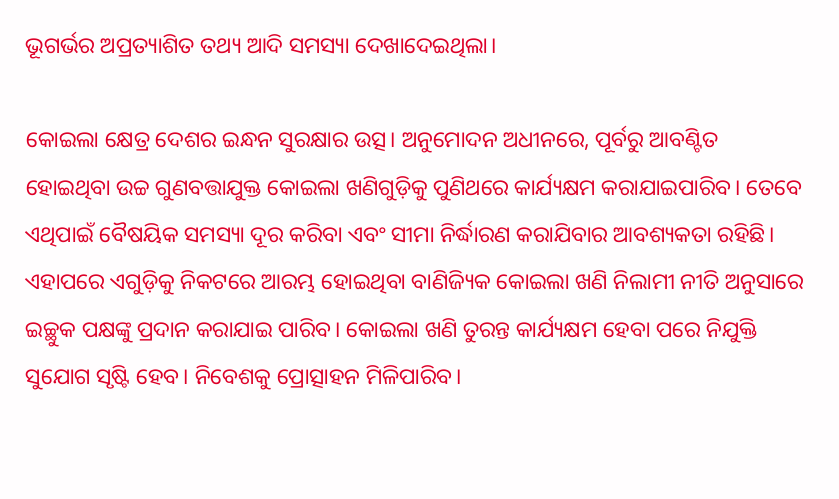ଭୂଗର୍ଭର ଅପ୍ରତ୍ୟାଶିତ ତଥ୍ୟ ଆଦି ସମସ୍ୟା ଦେଖାଦେଇଥିଲା।

କୋଇଲା କ୍ଷେତ୍ର ଦେଶର ଇନ୍ଧନ ସୁରକ୍ଷାର ଉତ୍ସ। ଅନୁମୋଦନ ଅଧୀନରେ, ପୂର୍ବରୁ ଆବଣ୍ଟିତ ହୋଇଥିବା ଉଚ୍ଚ ଗୁଣବତ୍ତାଯୁକ୍ତ କୋଇଲା ଖଣିଗୁଡ଼ିକୁ ପୁଣିଥରେ କାର୍ଯ୍ୟକ୍ଷମ କରାଯାଇପାରିବ। ତେବେ ଏଥିପାଇଁ ବୈଷୟିକ ସମସ୍ୟା ଦୂର କରିବା ଏବଂ ସୀମା ନିର୍ଦ୍ଧାରଣ କରାଯିବାର ଆବଶ୍ୟକତା ରହିଛି। ଏହାପରେ ଏଗୁଡ଼ିକୁ ନିକଟରେ ଆରମ୍ଭ ହୋଇଥିବା ବାଣିଜ୍ୟିକ କୋଇଲା ଖଣି ନିଲାମୀ ନୀତି ଅନୁସାରେ ଇଚ୍ଛୁକ ପକ୍ଷଙ୍କୁ ପ୍ରଦାନ କରାଯାଇ ପାରିବ। କୋଇଲା ଖଣି ତୁରନ୍ତ କାର୍ଯ୍ୟକ୍ଷମ ହେବା ପରେ ନିଯୁକ୍ତି ସୁଯୋଗ ସୃଷ୍ଟି ହେବ। ନିବେଶକୁ ପ୍ରୋତ୍ସାହନ ମିଳିପାରିବ।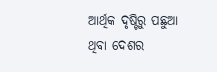ଆର୍ଥିକ ଦୃଷ୍ଟିରୁ ପଛୁଆ ଥିବା ଦେଶର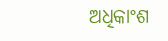ଅଧିକାଂଶ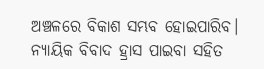ଅଞ୍ଚଳରେ ବିକାଶ ସମ୍ଭବ ହୋଇପାରିବ। ନ୍ୟାୟିକ ବିବାଦ ହ୍ରାସ ପାଇବା ସହିତ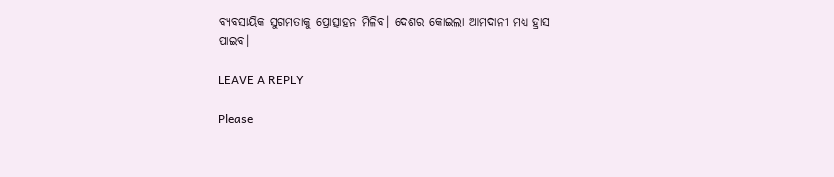ବ୍ୟବସାୟିକ ସୁଗମତାକୁ ପ୍ରୋତ୍ସାହନ ମିଳିବ। ଦେଶର କୋଇଲା ଆମଦାନୀ ମଧ୍ୟ ହ୍ରାସ ପାଇବ।

LEAVE A REPLY

Please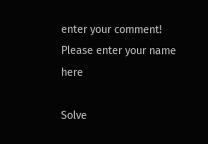enter your comment!
Please enter your name here

Solve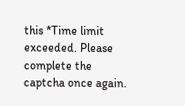this *Time limit exceeded. Please complete the captcha once again.